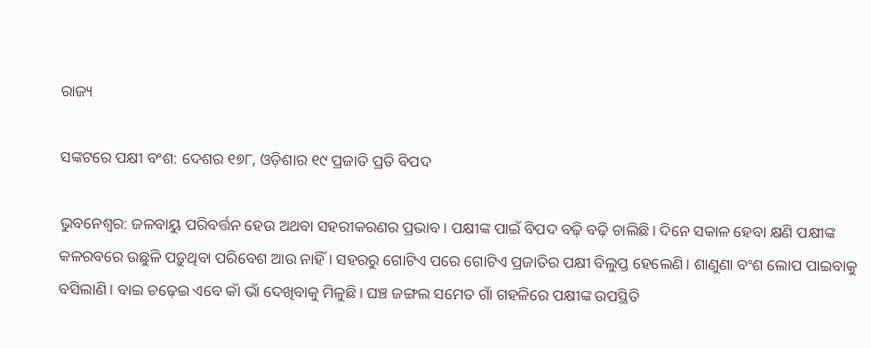ରାଜ୍ୟ

ସଙ୍କଟରେ ପକ୍ଷୀ ବଂଶ: ଦେଶର ୧୭୮, ଓଡ଼ିଶା‌ର ୧୯ ପ୍ରଜାତି ପ୍ରତି ବିପଦ

ଭୁବନେଶ୍ବର: ଜଳବାୟୁ ପରିବର୍ତ୍ତନ ହେଉ ଅଥବା ସହରୀକରଣର ପ୍ରଭାବ। ପକ୍ଷୀଙ୍କ ପାଇଁ ବିପଦ ବଢ଼ି ବଢ଼ି ଚାଲିଛି। ଦିନେ ସକାଳ ହେବା କ୍ଷଣି ପକ୍ଷୀଙ୍କ କଳରବରେ ଉଛୁଳି ପଡ଼ୁଥିବା ପରିବେଶ ଆଉ ନାହିଁ। ସହରରୁ ଗୋଟିଏ ପରେ ଗୋଟିଏ ପ୍ରଜାତିର ପକ୍ଷୀ ବିଲୁପ୍ତ ହେଲେଣି। ଶାଣୁଣା ବଂଶ ଲୋପ ପାଇବାକୁ ବସିଲାଣି। ବାଇ ଚଢ଼େଇ ଏବେ କାଁ ଭାଁ ଦେଖିବାକୁ ମିଳୁଛି। ଘଞ୍ଚ ଜଙ୍ଗଲ ସମେତ ଗାଁ ଗହଳିରେ ପକ୍ଷୀଙ୍କ ଉପସ୍ଥିତି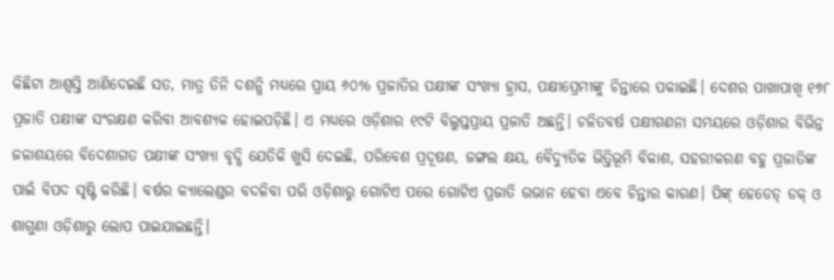କିଛିଟା ଆଶ୍ବସ୍ତି ଆଣିଦେଇଛି ସତ, ମାତ୍ର ତିନି ଦଶନ୍ଧି ମଧ୍ୟରେ ପ୍ରାୟ ୬୦% ପ୍ରଜାତିର ପକ୍ଷୀଙ୍କ ସଂଖ୍ୟା ହ୍ରାସ, ପକ୍ଷୀପ୍ରେମୀଙ୍କୁ ଚିନ୍ତାରେ ପକାଇଛି। ଦେଶର ପାଖାପାଖି ୧୭୮ ପ୍ରଜାତି ପକ୍ଷୀଙ୍କ ସଂରକ୍ଷଣ କରିବା ଆବଶ୍ୟକ ହୋଇପଡ଼ିଛି। ଏ ମଧ୍ୟରେ ଓଡ଼ିଶାର ୧୯ଟି ବିଲୁପ୍ତପ୍ରାୟ ପ୍ରଜାତି ଅଛନ୍ତି। ଚଳିତବର୍ଷ ପକ୍ଷୀଗଣନା ସମୟରେ ଓଡ଼ିଶାର ବିଭିନ୍ନ ଜଳାଶୟରେ ବିଦେଶାଗତ ପକ୍ଷୀଙ୍କ ସଂଖ୍ୟା ବୃଦ୍ଧି ଯେତିକି ଖୁସି ଦେଇଛି, ପରିବେଶ ପ୍ରଦୂଷଣ, ଜଙ୍ଗଲ କ୍ଷୟ, ବୈଦ୍ୟୁତିକ ଭିତ୍ତିଭୂମି ବିକାଶ, ସହରୀକରଣ ବହୁ ପ୍ରଜାତିଙ୍କ ପାଇଁ ବିପଦ ସୃଷ୍ଟି କରିଛି। ବର୍ଷର କ୍ୟାଲେଣ୍ଡର ବଦଳିବା ପରି ଓଡ଼ିଶାରୁ ଗୋଟିଏ ପରେ ଗୋଟିଏ ପ୍ରଜାତି ଉଭାନ ହେବା ଏବେ ଚିନ୍ତାର କାରଣ। ପିଙ୍କ୍‌ ହେଡେଡ୍‌ ଡକ୍‌ ଓ ଶାଗୁଣା ଓଡ଼ିଶାରୁ ଲୋପ ପାଇଯାଇଛନ୍ତି।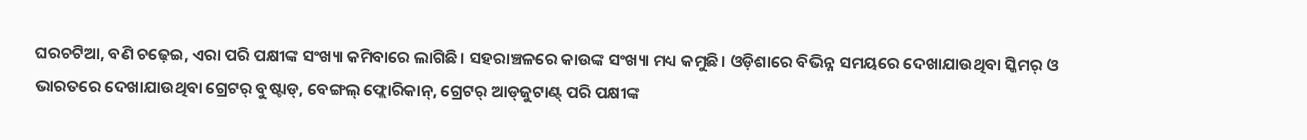ଘରଚଟିଆ, ବଣି ଚଢ଼େଇ, ଏରା ପରି ପକ୍ଷୀଙ୍କ ସଂଖ୍ୟା କମିବାରେ ଲାଗିଛି। ସହରାଞ୍ଚଳରେ କାଉଙ୍କ ସଂଖ୍ୟା ମଧ୍ୟ କମୁଛି। ଓଡ଼ିଶାରେ ବିଭିନ୍ନ ସମୟରେ ଦେଖାଯାଉଥିବା ସ୍କିମର୍‌ ଓ ଭାରତରେ ଦେଖାଯାଉଥିବା ଗ୍ରେଟର୍‌ ବୁଷ୍ଟାଡ୍‌, ବେଙ୍ଗଲ୍‌ ଫ୍ଲୋରିକାନ୍‌, ଗ୍ରେଟର୍‌ ଆଡ୍‌ଜୁଟାଣ୍ଟ୍‌ ପରି ପକ୍ଷୀଙ୍କ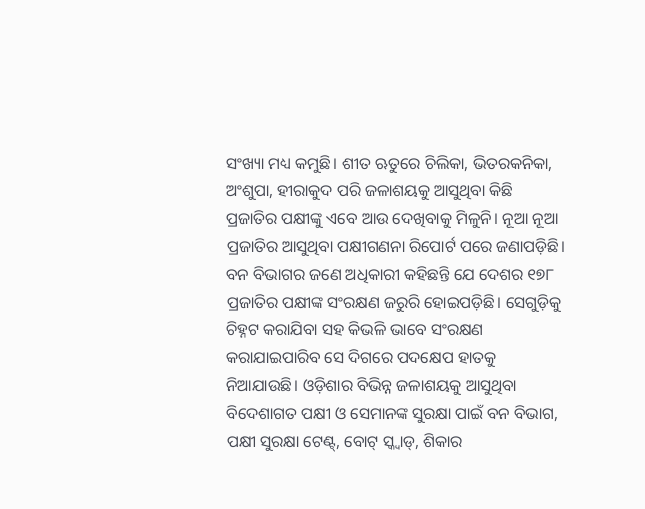ସଂଖ୍ୟା ମଧ୍ୟ କମୁଛି। ଶୀତ ଋତୁରେ ଚିଲିକା, ଭିତରକନିକା, ଅଂଶୁପା, ହୀରାକୁଦ ପରି ଜଳାଶୟକୁ ଆସୁଥିବା କିଛି ପ୍ରଜାତିର ପକ୍ଷୀଙ୍କୁ ଏବେ ଆଉ ଦେଖିବାକୁ ମିଳୁନି। ନୂଆ ନୂଆ ପ୍ରଜାତିର ଆସୁଥିବା ପକ୍ଷୀଗଣନା ରିପୋର୍ଟ ପରେ ଜଣାପଡ଼ିଛି। ବନ ବିଭାଗର ଜଣେ ଅଧିକାରୀ କହିଛନ୍ତି ଯେ ଦେଶର ୧୭୮ ପ୍ରଜାତିର ପକ୍ଷୀଙ୍କ ସଂରକ୍ଷଣ ଜରୁରି ହୋଇପଡ଼ିଛି। ସେଗୁଡ଼ିକୁ ଚିହ୍ନଟ କରାଯିବା ସହ କିଭଳି ଭାବେ ସଂରକ୍ଷଣ କରାଯାଇପାରିବ ସେ ଦିଗରେ ପଦକ୍ଷେପ ହାତକୁ ନିଆଯାଉଛି। ଓଡ଼ିଶାର ବିଭିନ୍ନ ଜଳାଶୟକୁ ଆସୁଥିବା ବିଦେଶାଗତ ପକ୍ଷୀ ଓ ସେମାନଙ୍କ ସୁରକ୍ଷା ପାଇଁ ବନ ବିଭାଗ, ପକ୍ଷୀ ସୁରକ୍ଷା ଟେଣ୍ଟ୍‌, ବୋଟ୍‌ ସ୍କ୍ବାଡ୍‌, ଶିକାର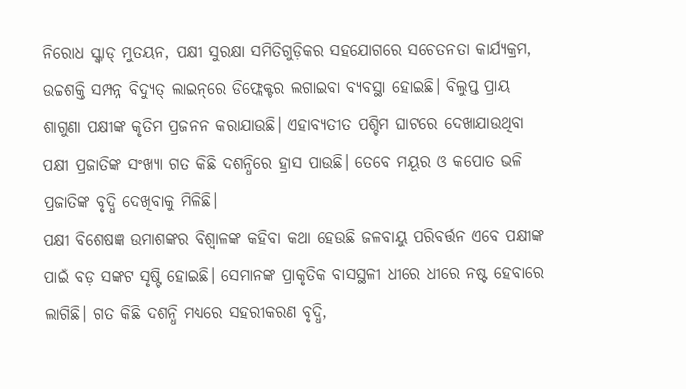ନିରୋଧ ସ୍କ୍ବାଡ୍‌ ମୁତୟନ, ପକ୍ଷୀ ସୁରକ୍ଷା ସମିତିଗୁଡ଼ିକର ସହଯୋଗରେ ସଚେତନତା କାର୍ଯ୍ୟକ୍ରମ, ଉଚ୍ଚଶକ୍ତି ସମ୍ପନ୍ନ ବିଦ୍ୟୁତ୍‌ ଲାଇନ୍‌ରେ ଡିଫ୍ଲେକ୍ଟର ଲଗାଇବା ବ୍ୟବସ୍ଥା ହୋଇଛି। ବିଲୁପ୍ତ ପ୍ରାୟ ଶାଗୁଣା ପକ୍ଷୀଙ୍କ କୃତିମ ପ୍ରଜନନ କରାଯାଉଛି। ଏହାବ୍ୟତୀତ ପଶ୍ଚିମ ଘାଟରେ ଦେଖାଯାଉଥିବା ପକ୍ଷୀ ପ୍ରଜାତିଙ୍କ ସଂଖ୍ୟା ଗତ କିଛି ଦଶନ୍ଧିରେ ହ୍ରାସ ପାଉଛି। ତେବେ ମୟୂର ଓ କପୋତ ଭଳି ପ୍ରଜାତିଙ୍କ ବୃଦ୍ଧି ଦେଖିବାକୁ ମିଳିଛି।
ପକ୍ଷୀ ବିଶେଷଜ୍ଞ ଉମାଶଙ୍କର ବିଶ୍ବାଳଙ୍କ କହିବା କଥା‌ ହେଉଛି ଜଳବାୟୁ ପରିବର୍ତ୍ତନ ଏବେ ପକ୍ଷୀଙ୍କ ପାଇଁ ବଡ଼ ସଙ୍କଟ ସୃଷ୍ଟି ହୋଇଛି। ସେମାନଙ୍କ ପ୍ରାକୃତିକ ବାସସ୍ଥଳୀ ଧୀରେ ଧୀରେ ନଷ୍ଟ ହେବାରେ ଲାଗିଛି। ଗତ କିଛି ଦଶନ୍ଧି ମଧ୍ୟରେ ସହରୀକରଣ ବୃଦ୍ଧି,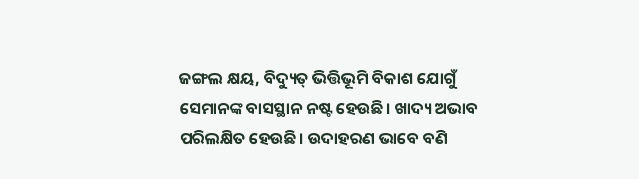ଜଙ୍ଗଲ କ୍ଷୟ, ବିଦ୍ୟୁତ୍‌ ଭିତ୍ତିଭୂମି ବିକାଶ ଯୋଗୁଁ ସେମାନଙ୍କ ବାସସ୍ଥାନ ନଷ୍ଟ ହେଉଛି। ଖାଦ୍ୟ ଅଭାବ ପରିଲକ୍ଷିତ ହେଉଛି। ଉଦାହରଣ ଭାବେ ବଣି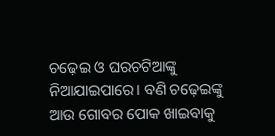ଚଢ଼େଇ ଓ ଘରଚଟିଆଙ୍କୁ ନିଆଯାଇପାରେ। ବଣି ଚଢ଼େଇଙ୍କୁ ଆଉ ଗୋବର ପୋକ ଖାଇବାକୁ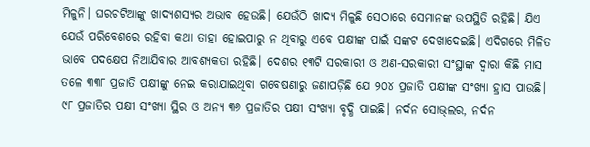ମିଳୁନି। ଘରଚଟିଆଙ୍କୁ ଖାଦ୍ୟଶସ୍ୟର ଅଭାବ ହେଉଛି। ଯେଉଁଠି ଖାଦ୍ୟ ମିଳୁଛି ସେଠାରେ ସେମାନଙ୍କ ଉପସ୍ଥିତି ରହିଛି। ଯିଏ ଯେଉଁ ପରିବେଶରେ ରହିବା କଥା ତାହା ହୋଇପାରୁ ନ ଥିବାରୁ ଏବେ ପକ୍ଷୀଙ୍କ ପାଇଁ ସଙ୍କଟ ଦେଖାଦେଇଛି। ଏଦିଗରେ ମିଳିତ ଭାବେ ପଦକ୍ଷେପ ନିଆଯିବାର ଆବଶ୍ୟକତା ରହିଛି। ଦେଶର ୧୩ଟି ସରକାରୀ ଓ ଅଣ-ସରକାରୀ ସଂସ୍ଥାଙ୍କ ଦ୍ବାରା କିଛି ମାସ ତଳେ ୩୩୮ ପ୍ରଜାତି ପକ୍ଷୀଙ୍କୁ ନେଇ କରାଯାଇଥିବା ଗବେଷଣାରୁ ଜଣାପଡ଼ିଛି ଯେ ୨୦୪ ପ୍ରଜାତି ପକ୍ଷୀଙ୍କ ସଂଖ୍ୟା ହ୍ରାସ ପାଉଛି। ୯୮ ପ୍ରଜାତିର ପକ୍ଷୀ ସଂଖ୍ୟା ସ୍ଥିର ଓ ଅନ୍ୟ ୩୬ ପ୍ରଜାତିର ପକ୍ଷୀ ସଂଖ୍ୟା ବୃଦ୍ଧି ପାଇଛି। ନର୍ଦନ ସୋଭ୍‌ଲର, ନର୍ଦନ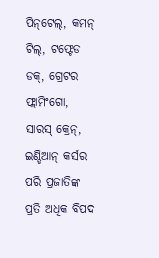ପିନ୍‌ଟେଲ୍‌, କମନ୍‌ ଟିଲ୍‌, ଟଫ୍ଟେଡ ଡକ୍‌, ଗ୍ରେଟର ଫ୍ଲାମିଂଗୋ, ସାରସ୍‌ କ୍ରେନ୍‌, ଇଣ୍ଡିଆନ୍‌ କର୍ସର ପରି ପ୍ରଜାତିଙ୍କ ପ୍ରତି ଅଧିକ ବିପଦ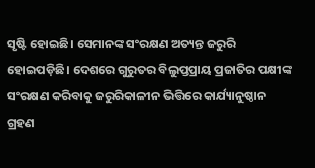ସୃଷ୍ଟି ହୋଇଛି। ସେମାନଙ୍କ ସଂରକ୍ଷଣ ଅତ୍ୟନ୍ତ ଜରୁରି ହୋଇପଡ଼ିଛି। ଦେଶରେ ଗୁରୁତର ବିଲୁପ୍ତପ୍ରାୟ ପ୍ରଜାତିର ପକ୍ଷୀଙ୍କ ସଂରକ୍ଷଣ କରିବାକୁ ଜରୁରିକାଳୀନ ଭିତ୍ତିରେ କାର୍ଯ୍ୟାନୁଷ୍ଠାନ ଗ୍ରହଣ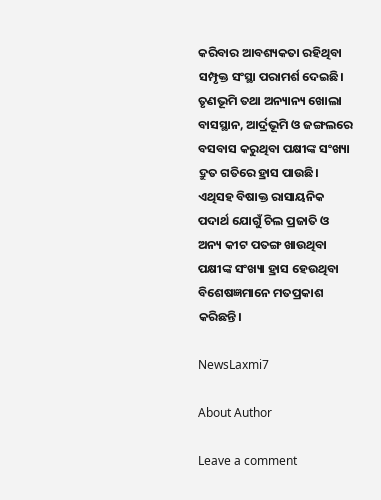କରିବାର ଆବଶ୍ୟକତା ରହିଥିବା ସମ୍ପୃକ୍ତ ସଂସ୍ଥା ପରାମର୍ଶ ଦେଇଛି। ତୃଣଭୂମି ତଥା ଅନ୍ୟାନ୍ୟ ଖୋଲା ବାସସ୍ଥାନ, ଆର୍ଦ୍ରଭୂମି ଓ ଜଙ୍ଗଲରେ ବସବାସ କରୁଥିବା ପକ୍ଷୀଙ୍କ ସଂଖ୍ୟା ଦ୍ରୁତ ଗତିରେ ହ୍ରାସ ପାଉଛି। ଏଥିସହ ବିଷାକ୍ତ ରାସାୟନିକ ପଦାର୍ଥ ଯୋଗୁଁ ଚିଲ ପ୍ରଜାତି ଓ ଅନ୍ୟ କୀଟ ପତଙ୍ଗ ଖାଉଥିବା ପକ୍ଷୀଙ୍କ ସଂଖ୍ୟା ହ୍ରାସ ହେଉଥିବା ବିଶେଷଜ୍ଞମାନେ ମତପ୍ରକାଶ କରିଛନ୍ତି।

NewsLaxmi7

About Author

Leave a comment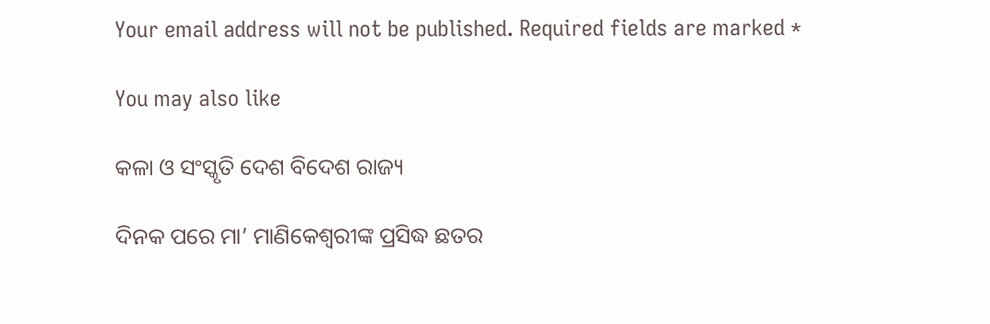Your email address will not be published. Required fields are marked *

You may also like

କଳା ଓ ସଂସ୍କୃତି ଦେଶ ବିଦେଶ ରାଜ୍ୟ

ଦିନକ ପରେ ମା’ ମାଣିକେଶ୍ବରୀଙ୍କ ପ୍ରସିଦ୍ଧ ଛତର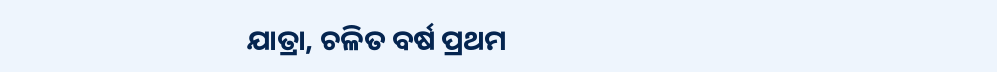ଯାତ୍ରା, ଚଳିତ ବର୍ଷ ପ୍ରଥମ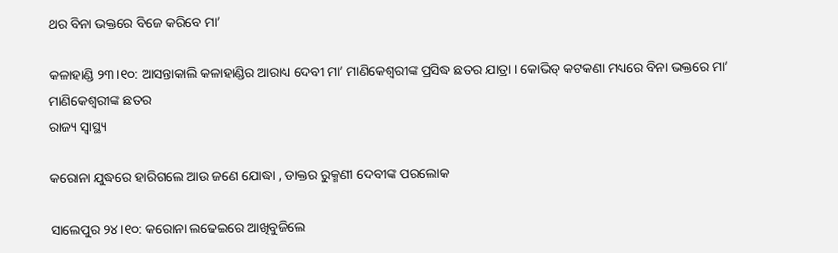ଥର ବିନା ଭକ୍ତରେ ବିଜେ କରିବେ ମା’

କଳାହାଣ୍ଡି ୨୩।୧୦: ଆସନ୍ତାକାଲି କଳାହାଣ୍ଡିର ଆରାଧ୍ୟ ଦେବୀ ମା’ ମାଣିକେଶ୍ବରୀଙ୍କ ପ୍ରସିଦ୍ଧ ଛତର ଯାତ୍ରା । କୋଭିଡ୍ କଟକଣା ମଧ୍ୟରେ ବିନା ଭକ୍ତରେ ମା’ ମାଣିକେଶ୍ବରୀଙ୍କ ଛତର
ରାଜ୍ୟ ସ୍ୱାସ୍ଥ୍ୟ

କରୋନା ଯୁଦ୍ଧରେ ହାରିଗଲେ ଆଉ ଜଣେ ଯୋଦ୍ଧା , ଡାକ୍ତର ରୁକ୍ମଣୀ ଦେବୀଙ୍କ ପରଲୋକ

ସାଲେପୁର ୨୪।୧୦: କରୋନା ଲଢେଇରେ ଆଖିବୁଜିଲେ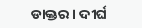ଡାକ୍ତର । ଦୀର୍ଘ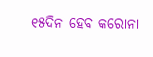୧୫ଦିନ ହେବ କରୋନା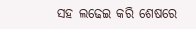ସହ ଲଢେଇ କରି ଶେଷରେ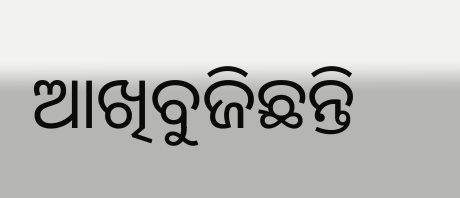ଆଖିବୁଜିଛନ୍ତି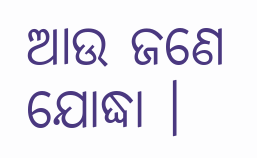ଆଉ ଜଣେ ଯୋଦ୍ଧା ।